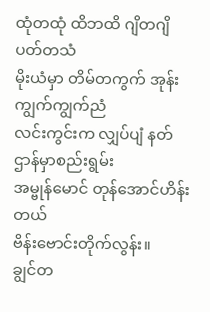ထုံတထုံ ထိဘထိ ဂျိတဂျိ ပတ်တသံ
မိုးယံမှာ တိမ်တကွက် အုန်းကျွက်ကျွက်ညံ
လင်းကွင်းက လျှပ်ပျံ နတ်ဌာန်မှာစည်းရွမ်း
အမ္ဗုန်မောင် တုန်အောင်ဟိန်းတယ်
ဗိန်းဗောင်းတိုက်လွန်း။
ချွင်တ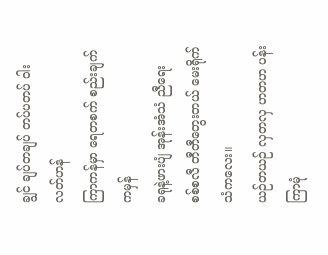ချွင် ချပ်တချပ် တပ်ပတပ် ဝါးလတ်ဟန်
ကြာကန်မှာ ရေတစက် စည်းချက်ကမှန်
ခရုနဲ့ဖားပျံ အုန်းအံသံ ညီရေး
စစ်စလီ တီတီတွေးတယ် မေးရိုက်သံကလေး။
ယဉ်တယဉ် လှတလှ ဟတဟ ပန်းကြာမုံ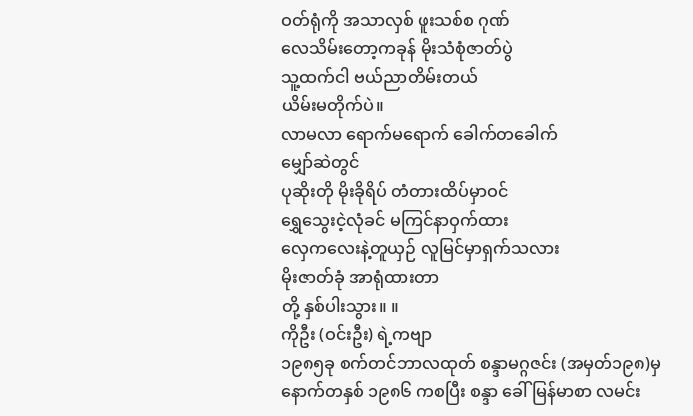ဝတ်ရုံကို အသာလှစ် ဖူးသစ်စ ဂုဏ်
လေသိမ်းတော့ကခုန် မိုးသံစုံဇာတ်ပွဲ
သူ့ထက်ငါ ဗယ်ညာတိမ်းတယ်
ယိမ်းမတိုက်ပဲ။
လာမလာ ရောက်မရောက် ခေါက်တခေါက်
မျှော်ဆဲတွင်
ပုဆိုးတို မိုးခိုရိပ် တံတားထိပ်မှာဝင်
ရွှေသွေးငဲ့လုံခင် မကြင်နာဝှက်ထား
လှေကလေးနဲ့တူယှဉ် လူမြင်မှာရှက်သလား
မိုးဇာတ်ခုံ အာရုံထားတာ
တို့ နှစ်ပါးသွား။ ။
ကိုဦး (ဝင်းဦး) ရဲ့ကဗျာ
၁၉၈၅ခု စက်တင်ဘာလထုတ် စန္ဒာမဂ္ဂဇင်း (အမှတ်၁၉၈)မှ
နောက်တနှစ် ၁၉၈၆ ကစပြီး စန္ဒာ ခေါ် မြန်မာစာ လမင်း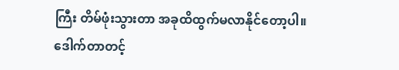ကြီး တိမ်ဖုံးသွားတာ အခုထိထွက်မလာနိုင်တော့ပါ။
ဒေါက်တာတင့်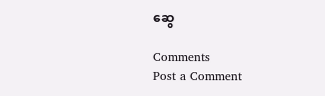ဆွေ

Comments
Post a Comment